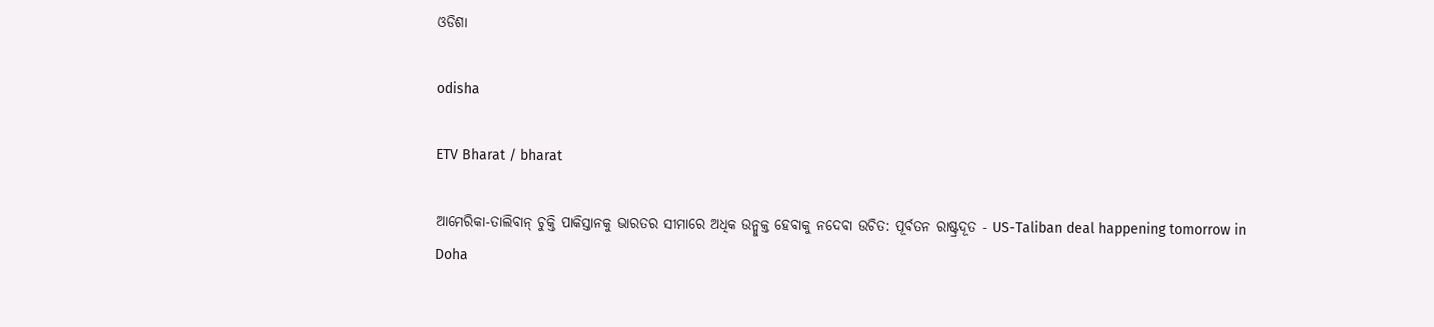ଓଡିଶା

odisha

ETV Bharat / bharat

ଆମେରିକା-ତାଲିବାନ୍‌ ଚୁକ୍ତି ପାକିସ୍ତାନକୁ ଭାରତର ସୀମାରେ ଅଧିକ ଉନ୍ମୁକ୍ତ ହେବାକୁ ନଦେବା ଉଚିତ: ପୂର୍ବତନ ରାଷ୍ଟ୍ରଦୂତ - US-Taliban deal happening tomorrow in Doha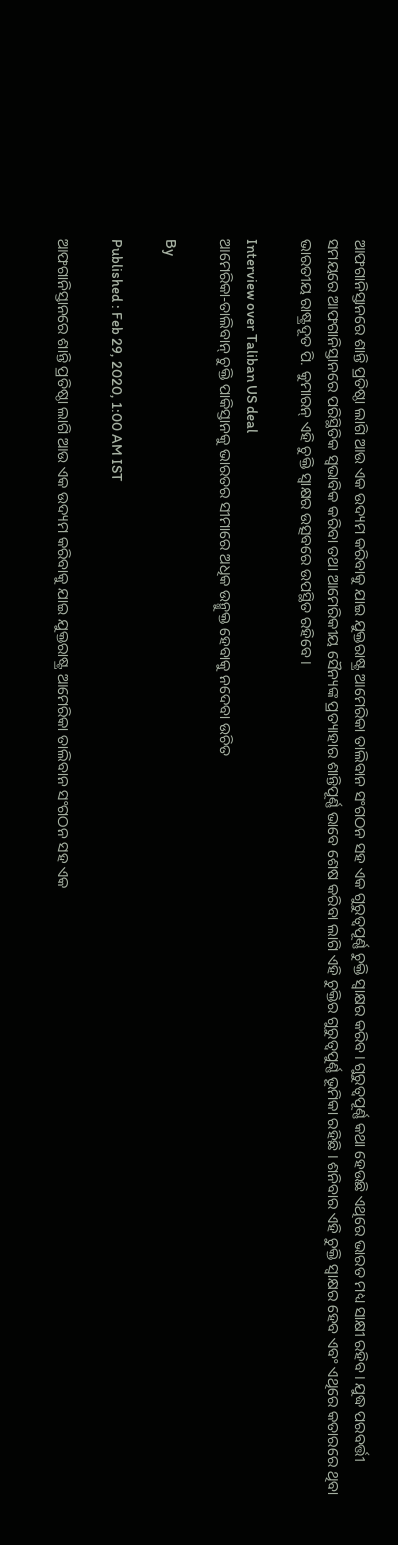ଆଫଗାନିସ୍ତାନରେ ଶାନ୍ତି ପ୍ରତିଷ୍ଠା ଲାଗି ଆଉ ଏକ ଉଦ୍ୟମ କରିବାକୁ ଯାଇ ଯୁକ୍ତରାଷ୍ଟ୍ର ଆମେରିକା ତାଲିବାନ ସଂଗଠନ ସହ ଏକ ଗୁରୁତ୍ଵପୂର୍ଣ୍ଣ ଚୁକ୍ତି ସ୍ଵାକ୍ଷର କରିବ। ଗୁରୁତ୍ଵପୂର୍ଣ୍ଣ କଥା ହେଉଛି ଏଥିରେ ଭାରତ ମଧ୍ୟ ସାକ୍ଷୀ ରହିବ। ଯୁଦ୍ଧ ପରବର୍ତ୍ତୀ ସମୟରେ ଆଫଗାନିସ୍ତାନରେ ପରିସ୍ଥିତିକ ସ୍ଵଭାବିକ କରିବା ତଥା ଆମେରିକୀୟ ସୈନ୍ୟଙ୍କ ପ୍ରତ୍ୟାହାର ଶାନ୍ତିପୂର୍ଣ୍ଣ ଭାବେ ଶେଷ କରିବା ଲାଗି ଏହି ଚୁକ୍ତିର ଗୁରୁତ୍ଵପୁର୍ଣ୍ଣ ଭୂମିକା ରହିଛି । ଶନିବାର ଏହି ଚୁକ୍ତି ସ୍ଵାକ୍ଷର ହେବ ଏବଂ ଏଥିରେ କତାରରେ ଥିବା ଭାରତୀୟ ରାଷ୍ଟ୍ରଦୂତ ପି. କୁମାରନ୍‌ ଏହି ଚୁକ୍ତି ସ୍ଵାକ୍ଷର ଉତ୍ସବରେ ଉପସ୍ଥିତ ରହିବେ।

Interview over Taliban US deal
ଆମେରିକା-ତାଲିବାନ୍‌ ଚୁକ୍ତି ପାକିସ୍ତାନକୁ ଭାରତର ସୀମାରେ ଅଧିକ ଉନ୍ମୁକ୍ତ ହେବାକୁ ନଦେବା ଉଚିତ

By

Published : Feb 29, 2020, 1:00 AM IST

ଆଫଗାନିସ୍ତାନରେ ଶାନ୍ତି ପ୍ରତିଷ୍ଠା ଲାଗି ଆଉ ଏକ ଉଦ୍ୟମ କରିବାକୁ ଯାଇ ଯୁକ୍ତରାଷ୍ଟ୍ର ଆମେରିକା ତାଲିବାନ ସଂଗଠନ ସହ ଏକ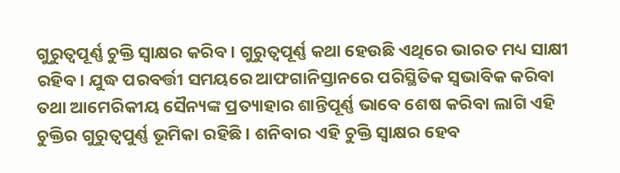ଗୁରୁତ୍ଵପୂର୍ଣ୍ଣ ଚୁକ୍ତି ସ୍ଵାକ୍ଷର କରିବ। ଗୁରୁତ୍ଵପୂର୍ଣ୍ଣ କଥା ହେଉଛି ଏଥିରେ ଭାରତ ମଧ୍ୟ ସାକ୍ଷୀ ରହିବ। ଯୁଦ୍ଧ ପରବର୍ତ୍ତୀ ସମୟରେ ଆଫଗାନିସ୍ତାନରେ ପରିସ୍ଥିତିକ ସ୍ଵଭାବିକ କରିବା ତଥା ଆମେରିକୀୟ ସୈନ୍ୟଙ୍କ ପ୍ରତ୍ୟାହାର ଶାନ୍ତିପୂର୍ଣ୍ଣ ଭାବେ ଶେଷ କରିବା ଲାଗି ଏହି ଚୁକ୍ତିର ଗୁରୁତ୍ଵପୁର୍ଣ୍ଣ ଭୂମିକା ରହିଛି । ଶନିବାର ଏହି ଚୁକ୍ତି ସ୍ଵାକ୍ଷର ହେବ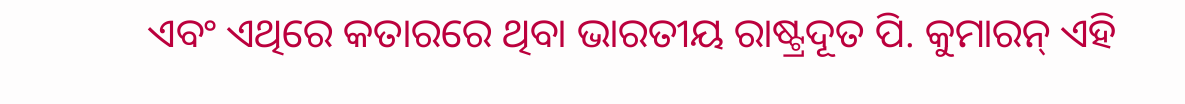ଏବଂ ଏଥିରେ କତାରରେ ଥିବା ଭାରତୀୟ ରାଷ୍ଟ୍ରଦୂତ ପି. କୁମାରନ୍‌ ଏହି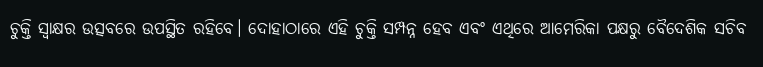ଚୁକ୍ତି ସ୍ଵାକ୍ଷର ଉତ୍ସବରେ ଉପସ୍ଥିତ ରହିବେ। ଦୋହାଠାରେ ଏହି ଚୁକ୍ତି ସମ୍ପନ୍ନ ହେବ ଏବଂ ଏଥିରେ ଆମେରିକା ପକ୍ଷରୁ ବୈଦେଶିକ ସଚିବ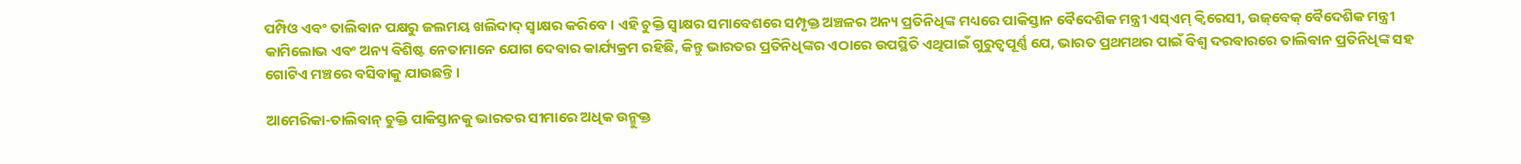ପମ୍ପିଓ ଏବଂ ତାଲିବାନ ପକ୍ଷରୁ ଜଲମୟ ଖଲିଦାଦ୍‌ ସ୍ଵାକ୍ଷର କରିବେ । ଏହି ଚୁକ୍ତି ସ୍ଵାକ୍ଷର ସମାବେଶରେ ସମ୍ପୃକ୍ତ ଅଞ୍ଚଳର ଅନ୍ୟ ପ୍ରତିନିଧିଙ୍କ ମଧ୍ୟରେ ପାକିସ୍ତାନ ବୈଦେଶିକ ମନ୍ତ୍ରୀ ଏସ୍‌ଏମ୍‌ କ୍ଵିରେସୀ, ଉଜ୍‌ବେକ୍‌ ବୈଦେଶିକ ମନ୍ତ୍ରୀ କାମିଲୋଭ ଏବଂ ଅନ୍ୟ ବିଶିଷ୍ଟ ନେତାମାନେ ଯୋଗ ଦେବାର କାର୍ଯ୍ୟକ୍ରମ ରହିଛି, କିନ୍ତୁ ଭାରତର ପ୍ରତିନିଧିଙ୍କର ଏଠାରେ ଉପସ୍ଥିତି ଏଥିପାଇଁ ଗୁରୁତ୍ଵପୂର୍ଣ୍ଣ ଯେ, ଭାରତ ପ୍ରଥମଥର ପାଇଁ ବିଶ୍ଵ ଦରବାରରେ ତାଲିବାନ ପ୍ରତିନିଧିଙ୍କ ସହ ଗୋଟିଏ ମଞ୍ଚରେ ବସିବାକୁ ଯାଉଛନ୍ତି ।

ଆମେରିକା-ତାଲିବାନ୍‌ ଚୁକ୍ତି ପାକିସ୍ତାନକୁ ଭାରତର ସୀମାରେ ଅଧିକ ଉନ୍ମୁକ୍ତ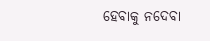ହେବାକୁ ନଦେବା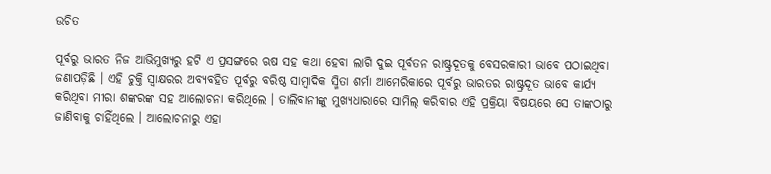ଉଚିତ

ପୂର୍ବରୁ ଭାରତ ନିଜ ଆଭିମୁଖ୍ୟରୁ ହଟି ଏ ପ୍ରସଙ୍ଗରେ ଋଷ ସହ କଥା ହେବା ଲାଗି ଦୁଇ ପୂର୍ବତନ ରାଷ୍ଟ୍ରଦୂତକୁ ବେସରକାରୀ ଭାବେ ପଠାଇଥିବା ଜଣାପଡ଼ିଛି । ଏହି ଚୁକ୍ତି ସ୍ଵାକ୍ଷରର ଅବ୍ୟବହିତ ପୂର୍ବରୁ ବରିଷ୍ଠ ସାମ୍ବାଦିକ ସ୍ମିତା ଶର୍ମା ଆମେରିକାରେ ପୂର୍ବରୁ ଭାରତର ରାଷ୍ଟ୍ରଦୂତ ଭାବେ କାର୍ଯ୍ୟ କରିଥିବା ମୀରା ଶଙ୍କରଙ୍କ ସହ ଆଲୋଚନା କରିଥିଲେ । ତାଲିବାନୀଙ୍କୁ ମୁଖ୍ୟଧାରାରେ ସାମିଲ୍‌ କରିବାର ଏହି ପ୍ରକ୍ରିୟା ବିଷୟରେ ସେ ତାଙ୍କଠାରୁ ଜାଣିବାକୁ ଚାହିଁଥିଲେ । ଆଲୋଚନାରୁ ଏହା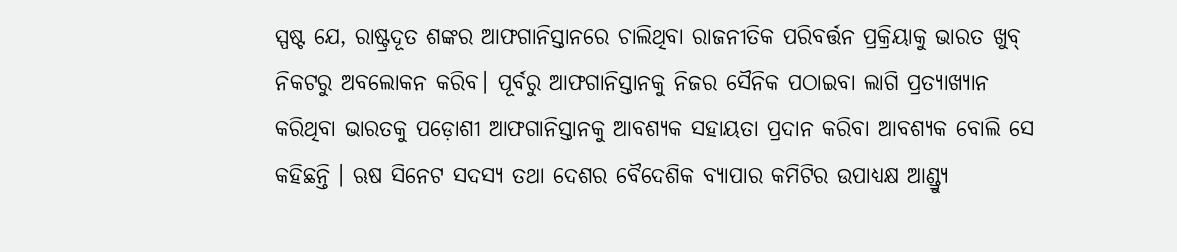ସ୍ପଷ୍ଟ ଯେ, ରାଷ୍ଟ୍ରଦୂତ ଶଙ୍କର ଆଫଗାନିସ୍ତାନରେ ଚାଲିଥିବା ରାଜନୀତିକ ପରିବର୍ତ୍ତନ ପ୍ରକ୍ରିୟାକୁ ଭାରତ ଖୁବ୍‌ ନିକଟରୁ ଅବଲୋକନ କରିବ। ପୂର୍ବରୁ ଆଫଗାନିସ୍ତାନକୁ ନିଜର ସୈନିକ ପଠାଇବା ଲାଗି ପ୍ରତ୍ୟାଖ୍ୟାନ କରିଥିବା ଭାରତକୁ ପଡ଼ୋଶୀ ଆଫଗାନିସ୍ତାନକୁ ଆବଶ୍ୟକ ସହାୟତା ପ୍ରଦାନ କରିବା ଆବଶ୍ୟକ ବୋଲି ସେ କହିଛନ୍ତି । ଋଷ ସିନେଟ ସଦସ୍ୟ ତଥା ଦେଶର ବୈଦେଶିକ ବ୍ୟାପାର କମିଟିର ଉପାଧ୍ୟକ୍ଷ ଆଣ୍ଡ୍ର୍ୟୁ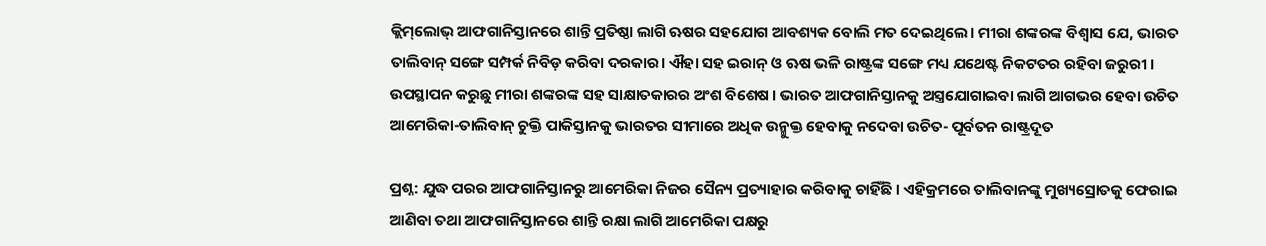କ୍ଲିମ୍‌ଲୋଭ୍‌ ଆଫଗାନିସ୍ତାନରେ ଶାନ୍ତି ପ୍ରତିଷ୍ଠା ଲାଗି ଋଷର ସହଯୋଗ ଆବଶ୍ୟକ ବୋଲି ମତ ଦେଇଥିଲେ। ମୀରା ଶଙ୍କରଙ୍କ ବିଶ୍ଵାସ ଯେ, ଭାରତ ତାଲିବାନ୍‌ ସଙ୍ଗେ ସମ୍ପର୍କ ନିବିଡ଼ କରିବା ଦରକାର। ଐହା ସହ ଇରାନ୍‌ ଓ ଋଷ ଭଳି ରାଷ୍ଟ୍ରଙ୍କ ସଙ୍ଗେ ମଧ୍ୟ ଯଥେଷ୍ଟ ନିକଟତର ରହିବା ଜରୁରୀ । ଉପସ୍ଥାପନ କରୁଛୁ ମୀରା ଶଙ୍କରଙ୍କ ସହ ସାକ୍ଷାତକାରର ଅଂଶ ବିଶେଷ । ଭାରତ ଆଫଗାନିସ୍ତାନକୁ ଅସ୍ତ୍ରଯୋଗାଇବା ଲାଗି ଆଗଭର ହେବା ଉଚିତ ଆମେରିକା-ତାଲିବାନ୍‌ ଚୁକ୍ତି ପାକିସ୍ତାନକୁ ଭାରତର ସୀମାରେ ଅଧିକ ଉନ୍ମୁକ୍ତ ହେବାକୁ ନଦେବା ଉଚିତ- ପୂର୍ବତନ ରାଷ୍ଟ୍ରଦୂତ

ପ୍ରଶ୍ନ: ଯୁଦ୍ଧ ପରର ଆଫଗାନିସ୍ତାନରୁ ଆମେରିକା ନିଜର ସୈନ୍ୟ ପ୍ରତ୍ୟାହାର କରିବାକୁ ଚାହିଁଛି । ଏହିକ୍ରମରେ ତାଲିବାନଙ୍କୁ ମୁଖ୍ୟସ୍ରୋତକୁ ଫେରାଇ ଆଣିବା ତଥା ଆଫଗାନିସ୍ତାନରେ ଶାନ୍ତି ରକ୍ଷା ଲାଗି ଆମେରିକା ପକ୍ଷରୁ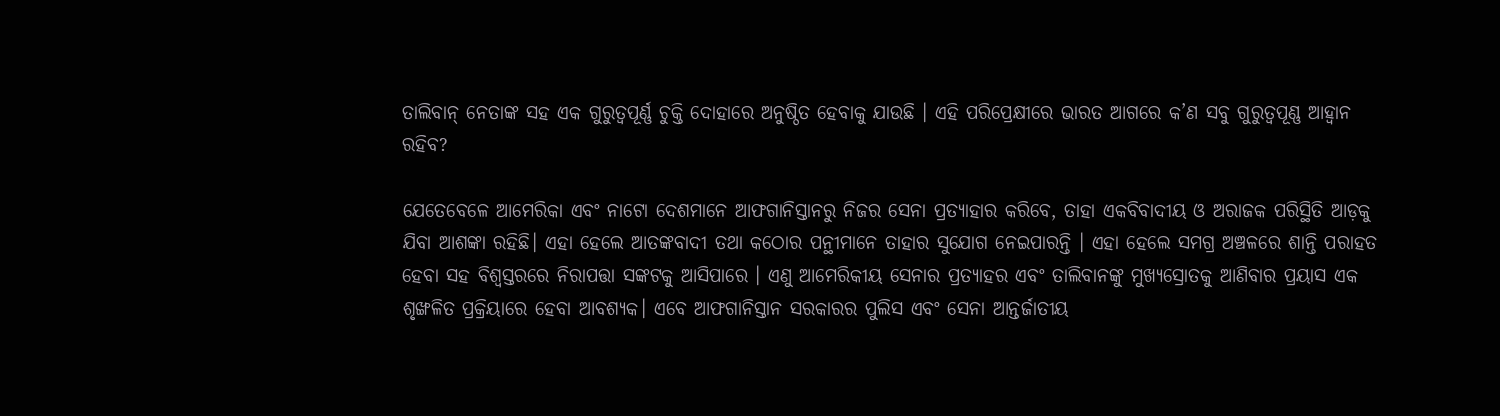ତାଲିବାନ୍‌ ନେତାଙ୍କ ସହ ଏକ ଗୁରୁତ୍ଵପୂର୍ଣ୍ଣ ଚୁକ୍ତି ଦୋହାରେ ଅନୁଷ୍ଠିତ ହେବାକୁ ଯାଉଛି । ଏହି ପରିପ୍ରେକ୍ଷୀରେ ଭାରତ ଆଗରେ କ’ଣ ସବୁ ଗୁରୁତ୍ଵପୂଣ୍ଣ ଆହ୍ବାନ ରହିବ?

ଯେତେବେଳେ ଆମେରିକା ଏବଂ ନାଟୋ ଦେଶମାନେ ଆଫଗାନିସ୍ତାନରୁ ନିଜର ସେନା ପ୍ରତ୍ୟାହାର କରିବେ, ତାହା ଏକବିବାଦୀୟ ଓ ଅରାଜକ ପରିସ୍ଥିତି ଆଡ଼କୁ ଯିବା ଆଶଙ୍କା ରହିଛି। ଏହା ହେଲେ ଆତଙ୍କବାଦୀ ତଥା କଠୋର ପନ୍ଥୀମାନେ ତାହାର ସୁଯୋଗ ନେଇପାରନ୍ତି । ଏହା ହେଲେ ସମଗ୍ର ଅଞ୍ଚଳରେ ଶାନ୍ତି ପରାହତ ହେବା ସହ ବିଶ୍ଵସ୍ତରରେ ନିରାପତ୍ତା ସଙ୍କଟକୁ ଆସିପାରେ । ଏଣୁ ଆମେରିକୀୟ ସେନାର ପ୍ରତ୍ୟାହର ଏବଂ ତାଲିବାନଙ୍କୁ ମୁଖ୍ୟସ୍ରୋତକୁ ଆଣିବାର ପ୍ରୟାସ ଏକ ଶୃଙ୍ଖଳିତ ପ୍ରକ୍ରିୟାରେ ହେବା ଆବଶ୍ୟକ। ଏବେ ଆଫଗାନିସ୍ତାନ ସରକାରର ପୁଲିସ ଏବଂ ସେନା ଆନ୍ତର୍ଜାତୀୟ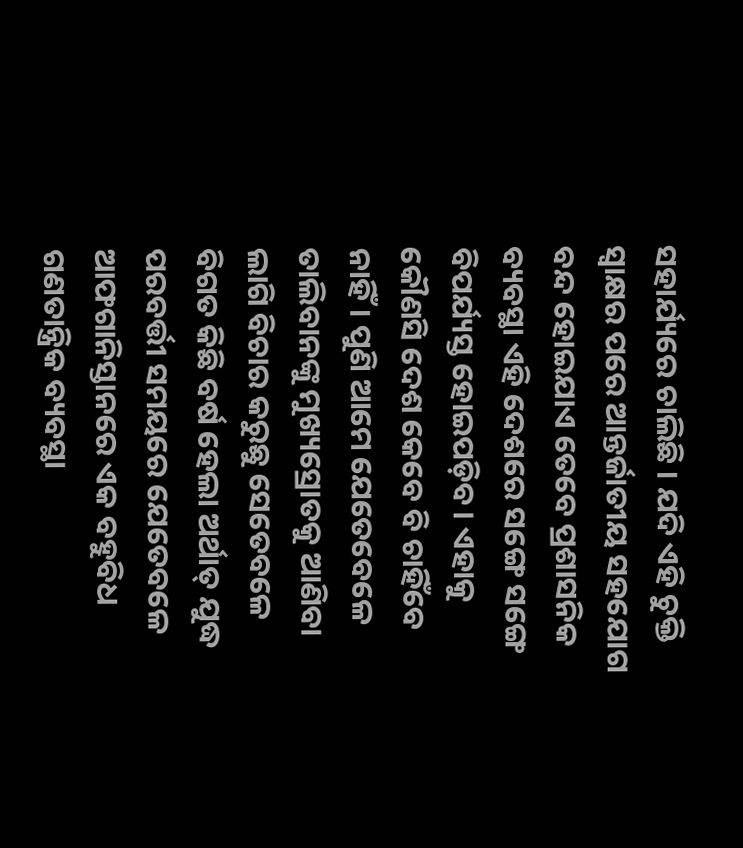ସହାର୍ଯ୍ୟରେ ଚାଲିଛି । ଯଦି ଏହି ଚୁକ୍ତି ସ୍ଵାକ୍ଷର ପରେ ଆନ୍ତର୍ଜାତୀୟ ସହଯୋଗ ବନ୍ଦ ହୋଇଯାଏ ତେବେ ପ୍ରଶାସନିକ ବ୍ୟବସ୍ଥା ଏହି ଦେଶରେ ସଙ୍ଗେ ସଙ୍ଗେ ବିପର୍ଯ୍ୟସ୍ତ ହୋଇପଡ଼ିବ। ଏହାକୁ କୌଣସି ଦେଶ କେବେ ବି ଚାହିଁବେ ନାହିଁ। ପୁଣି ଆମେ ଯେତେବେଳେ ତାଲିବାନଙ୍କୁ ମୁଖ୍ୟସ୍ରୋତକୁ ଆଣିବା ଲାଗି ବିଚାର କରୁଛୁ ସେତେବଳେ ବିଗତ କିଛି ବର୍ଷ ହେଲା ଅର୍ଥାତ୍‌ ଯୁଦ୍ଧ ପରବର୍ତ୍ତୀ ସମୟରେ ଯେତେବଳେ ଆଫଗାନିସ୍ତାନରେ ଏକ ବହୁବିଧ ଗଣତାନ୍ତ୍ରିକ ବ୍ୟବସ୍ଥା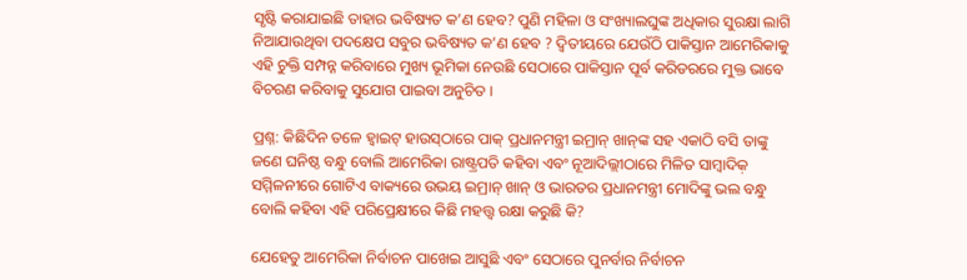ସୃଷ୍ଟି କରାଯାଇଛି ତାହାର ଭବିଷ୍ୟତ କ’ଣ ହେବ? ପୁଣି ମହିଳା ଓ ସଂଖ୍ୟାଲଘୁଙ୍କ ଅଧିକାର ସୁରକ୍ଷା ଲାଗି ନିଆଯାଉଥିବା ପଦକ୍ଷେପ ସବୁର ଭବିଷ୍ୟତ କ’ଣ ହେବ ? ଦ୍ଵିତୀୟରେ ଯେଉଁଠି ପାକିସ୍ତାନ ଆମେରିକାକୁ ଏହି ଚୁକ୍ତି ସମ୍ପନ୍ନ କରିବାରେ ମୁଖ୍ୟ ଭୂମିକା ନେଉଛି ସେଠାରେ ପାକିସ୍ତାନ ପୂର୍ବ କରିଡରରେ ମୁକ୍ତ ଭାବେ ବିଚରଣ କରିବାକୁ ସୁଯୋଗ ପାଇବା ଅନୁଚିତ ।

ପ୍ରଶ୍ନ: କିଛିଦିନ ତଳେ ହ୍ବାଇଟ୍‌ ହାଉସ୍‌ଠାରେ ପାକ୍‌ ପ୍ରଧାନମନ୍ତ୍ରୀ ଇମ୍ରାନ୍‌ ଖାନ୍‌ଙ୍କ ସହ ଏକାଠି ବସି ତାଙ୍କୁ ଜଣେ ଘନିଷ୍ଠ ବନ୍ଧୁ ବୋଲି ଆମେରିକା ରାଷ୍ଟ୍ରପତି କହିବା ଏବଂ ନୂଆଦିଲ୍ଲୀଠାରେ ମିଳିତ ସାମ୍ବାଦିକ଼ ସମ୍ମିଳନୀରେ ଗୋଟିଏ ବାକ୍ୟରେ ଉଭୟ ଇମ୍ରାନ୍‌ ଖାନ୍‌ ଓ ଭାରତର ପ୍ରଧାନମନ୍ତ୍ରୀ ମୋଦିଙ୍କୁ ଭଲ ବନ୍ଧୁ ବୋଲି କହିବା ଏହି ପରିପ୍ରେକ୍ଷୀରେ କିଛି ମହତ୍ତ୍ଵ ରକ୍ଷା କରୁଛି କି?

ଯେହେତୁ ଆମେରିକା ନିର୍ବାଚନ ପାଖେଇ ଆସୁଛି ଏବଂ ସେଠାରେ ପୁନର୍ବାର ନିର୍ବାଚନ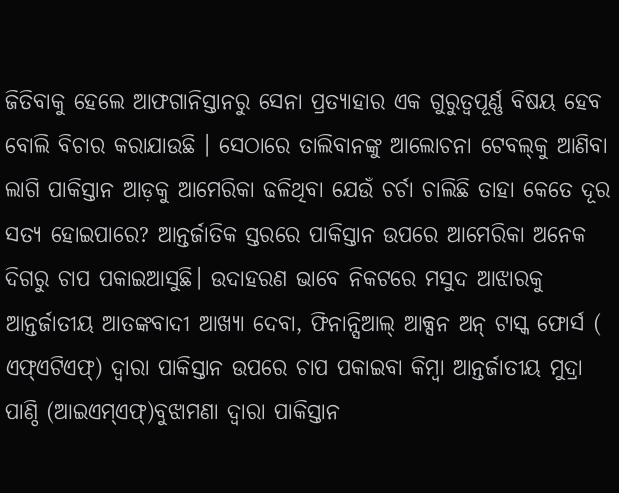ଜିତିବାକୁ ହେଲେ ଆଫଗାନିସ୍ତାନରୁ ସେନା ପ୍ରତ୍ୟାହାର ଏକ ଗୁରୁତ୍ଵପୂର୍ଣ୍ଣ ବିଷୟ ହେବ ବୋଲି ବିଚାର କରାଯାଉଛି । ସେଠାରେ ତାଲିବାନଙ୍କୁ ଆଲୋଚନା ଟେବଲ୍‌କୁ ଆଣିବା ଲାଗି ପାକିସ୍ତାନ ଆଡ଼କୁ ଆମେରିକା ଢଳିଥିବା ଯେଉଁ ଚର୍ଚା ଚାଲିଛି ତାହା କେତେ ଦୂର ସତ୍ୟ ହୋଇପାରେ? ଆନ୍ତର୍ଜାତିକ ସ୍ତରରେ ପାକିସ୍ତାନ ଉପରେ ଆମେରିକା ଅନେକ ଦିଗରୁ ଚାପ ପକାଇଆସୁଛି। ଉଦାହରଣ ଭାବେ ନିକଟରେ ମସୁଦ ଆଝାରକୁ ଆନ୍ତର୍ଜାତୀୟ ଆତଙ୍କବାଦୀ ଆଖ୍ୟା ଦେବା, ଫିନାନ୍ସିଆଲ୍‌ ଆକ୍ସନ ଅନ୍‌ ଟାସ୍କ ଫୋର୍ସ ( ଏଫ୍‌ଏଟିଏଫ୍‌) ଦ୍ଵାରା ପାକିସ୍ତାନ ଉପରେ ଚାପ ପକାଇବା କିମ୍ବା ଆନ୍ତର୍ଜାତୀୟ ମୁଦ୍ରା ପାଣ୍ଠି (ଆଇଏମ୍‌ଏଫ୍‌)ବୁଝାମଣା ଦ୍ଵାରା ପାକିସ୍ତାନ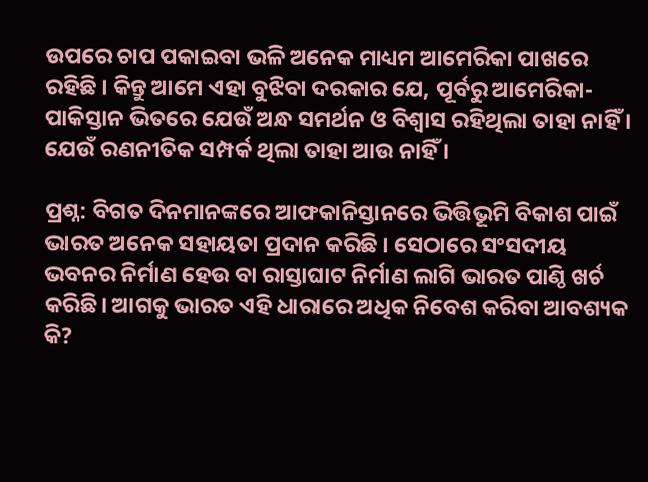ଉପରେ ଚାପ ପକାଇବା ଭଳି ଅନେକ ମାଧ୍ୟମ ଆମେରିକା ପାଖରେ ରହିଛି । କିନ୍ତୁ ଆମେ ଏହା ବୁଝିବା ଦରକାର ଯେ, ପୂର୍ବରୁ ଆମେରିକା-ପାକିସ୍ତାନ ଭିତରେ ଯେଉଁ ଅନ୍ଧ ସମର୍ଥନ ଓ ବିଶ୍ଵାସ ରହିଥିଲା ତାହା ନାହିଁ । ଯେଉଁ ରଣନୀତିକ ସମ୍ପର୍କ ଥିଲା ତାହା ଆଉ ନାହିଁ ।

ପ୍ରଶ୍ନ: ବିଗତ ଦିନମାନଙ୍କରେ ଆଫକାନିସ୍ତାନରେ ଭିତ୍ତିଭୂମି ବିକାଶ ପାଇଁ ଭାରତ ଅନେକ ସହାୟତା ପ୍ରଦାନ କରିଛି । ସେଠାରେ ସଂସଦୀୟ ଭବନର ନିର୍ମାଣ ହେଉ ବା ରାସ୍ତାଘାଟ ନିର୍ମାଣ ଲାଗି ଭାରତ ପାଣ୍ଠି ଖର୍ଚ କରିଛି। ଆଗକୁ ଭାରତ ଏହି ଧାରାରେ ଅଧିକ ନିବେଶ କରିବା ଆବଶ୍ୟକ କି?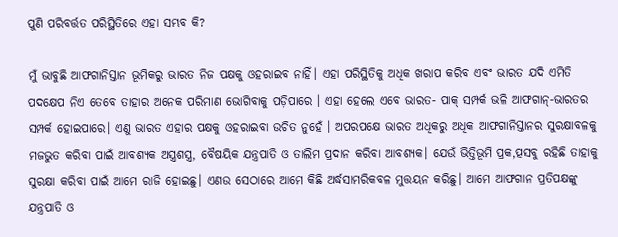ପୁଣି ପରିବର୍ତ୍ତତ ପରିସ୍ଥିତିରେ ଏହା ସମ୍ଭବ କି?

ମୁଁ ଭାବୁଛି ଆଫଗାନିସ୍ତାନ ଭୂମିକରୁ ଭାରତ ନିଜ ପକ୍ଷକୁ ଓହରାଇବ ନାହିଁ। ଏହା ପରିସ୍ଥିତିକୁ ଅଧିକ ଖରାପ କରିବ ଏବଂ ଭାରତ ଯଦି ଏମିତି ପଦକ୍ଷେପ ନିଏ ତେବେ ତାହାର ଅନେକ ପରିମାଣ ଭୋଗିବାକୁ ପଡ଼ିପାରେ । ଏହା ହେଲେ ଏବେ ଭାରତ- ପାକ୍‌ ସମ୍ପର୍କ ଭଳି ଆଫଗାନ୍‌-ଭାରତର ସମ୍ପର୍କ ହୋଇପାରେ। ଏଣୁ ଭାରତ ଏହାର ପକ୍ଷକୁ ଓହରାଇବା ଉଚିତ ନୁହେଁ । ଅପରପକ୍ଷେ ଭାରତ ଅଧିକରୁ ଅଧିକ ଆଫଗାନିସ୍ତାନର ସୁରକ୍ଷାବଳକୁ ମଜଭୁତ କରିବା ପାଇଁ ଆବଶ୍ୟକ ଅସ୍ତ୍ରଶସ୍ତ୍ର, ବୈଷୟିକ ଯନ୍ତ୍ରପାତି ଓ ତାଲିମ ପ୍ରଦାନ କରିବା ଆବଶ୍ୟକ। ଯେଉଁ ଭିତ୍ତିଭୂମି ପ୍ରକ,ତ୍ପସବୁ ରହିଛି ତାହାକୁ ସୁରକ୍ଷା କରିବା ପାଇଁ ଆମେ ରାଜି ହୋଇଛୁ। ଏଣଉ ସେଠାରେ ଆମେ କିଛି ଅର୍ଦ୍ଧସାମରିକବଳ ମୁତ୍ତୟନ କରିଛୁ। ଆମେ ଆଫଗାନ ପ୍ରତିପକ୍ଷଙ୍କୁ ଯନ୍ତ୍ରପାତି ଓ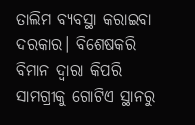ତାଲିମ ବ୍ୟବସ୍ଥା କରାଇବା ଦରକାର। ବିଶେଷକରି ବିମାନ ଦ୍ଵାରା କିପରି ସାମଗ୍ରୀକୁ ଗୋଟିଏ ସ୍ଥାନରୁ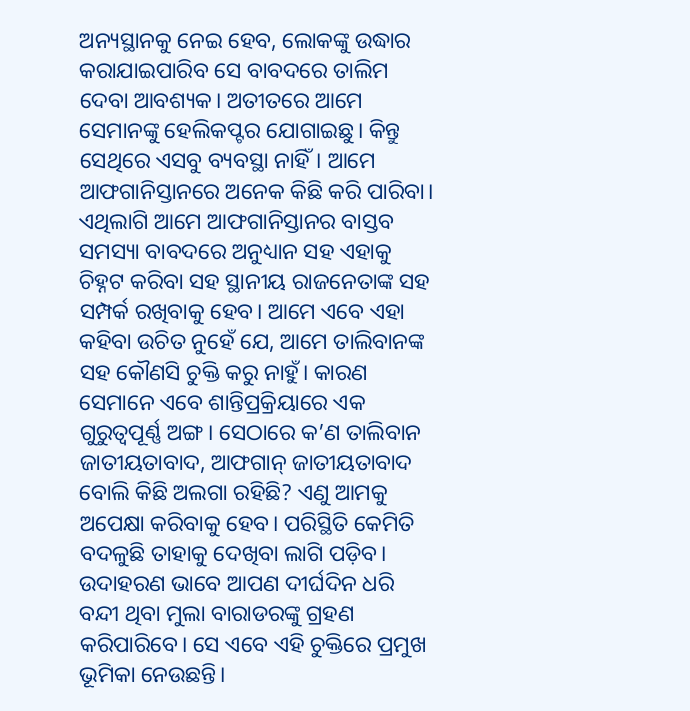ଅନ୍ୟସ୍ଥାନକୁ ନେଇ ହେବ, ଲୋକଙ୍କୁ ଉଦ୍ଧାର କରାଯାଇପାରିବ ସେ ବାବଦରେ ତାଲିମ ଦେବା ଆବଶ୍ୟକ। ଅତୀତରେ ଆମେ ସେମାନଙ୍କୁ ହେଲିକପ୍ଟର ଯୋଗାଇଛୁ। କିନ୍ତୁ ସେଥିରେ ଏସବୁ ବ୍ୟବସ୍ଥା ନାହିଁ। ଆମେ ଆଫଗାନିସ୍ତାନରେ ଅନେକ କିଛି କରି ପାରିବା। ଏଥିଲାଗି ଆମେ ଆଫଗାନିସ୍ତାନର ବାସ୍ତବ ସମସ୍ୟା ବାବଦରେ ଅନୁଧ୍ୟାନ ସହ ଏହାକୁ ଚିହ୍ନଟ କରିବା ସହ ସ୍ଥାନୀୟ ରାଜନେତାଙ୍କ ସହ ସମ୍ପର୍କ ରଖିବାକୁ ହେବ। ଆମେ ଏବେ ଏହା କହିବା ଉଚିତ ନୁହେଁ ଯେ, ଆମେ ତାଲିବାନଙ୍କ ସହ କୌଣସି ଚୁକ୍ତି କରୁ ନାହୁଁ। କାରଣ ସେମାନେ ଏବେ ଶାନ୍ତିପ୍ରକ୍ରିୟାରେ ଏକ ଗୁରୁତ୍ଵପୂର୍ଣ୍ଣ ଅଙ୍ଗ। ସେଠାରେ କ’ଣ ତାଲିବାନ ଜାତୀୟତାବାଦ, ଆଫଗାନ୍‌ ଜାତୀୟତାବାଦ ବୋଲି କିଛି ଅଲଗା ରହିଛି? ଏଣୁ ଆମକୁ ଅପେକ୍ଷା କରିବାକୁ ହେବ। ପରିସ୍ଥିତି କେମିତି ବଦଳୁଛି ତାହାକୁ ଦେଖିବା ଲାଗି ପଡ଼ିବ। ଉଦାହରଣ ଭାବେ ଆପଣ ଦୀର୍ଘଦିନ ଧରି ବନ୍ଦୀ ଥିବା ମୁଲା ବାରାଡରଙ୍କୁ ଗ୍ରହଣ କରିପାରିବେ। ସେ ଏବେ ଏହି ଚୁକ୍ତିରେ ପ୍ରମୁଖ ଭୂମିକା ନେଉଛନ୍ତି।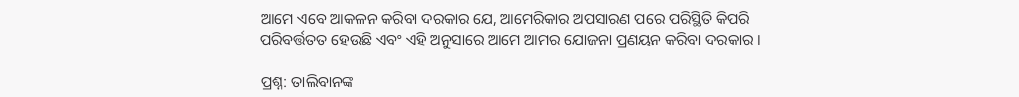ଆମେ ଏବେ ଆକଳନ କରିବା ଦରକାର ଯେ, ଆମେରିକାର ଅପସାରଣ ପରେ ପରିସ୍ଥିତି କିପରି ପରିବର୍ତ୍ତତତ ହେଉଛି ଏବଂ ଏହି ଅନୁସାରେ ଆମେ ଆମର ଯୋଜନା ପ୍ରଣୟନ କରିବା ଦରକାର ।

ପ୍ରଶ୍ନ: ତାଲିବାନଙ୍କ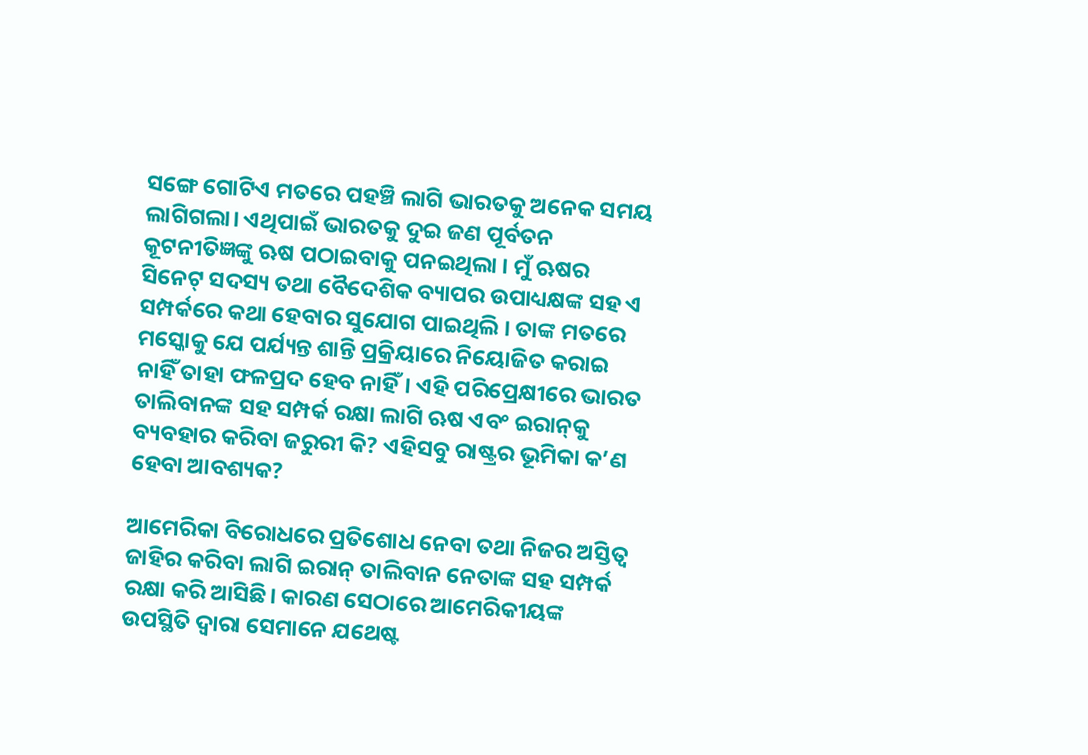ସଙ୍ଗେ ଗୋଟିଏ ମତରେ ପହଞ୍ଚି ଲାଗି ଭାରତକୁ ଅନେକ ସମୟ ଲାଗିଗଲା। ଏଥିପାଇଁ ଭାରତକୁ ଦୁଇ ଜଣ ପୂର୍ବତନ କୂଟନୀତିଜ୍ଞଙ୍କୁ ଋଷ ପଠାଇବାକୁ ପନଇଥିଲା । ମୁଁ ଋଷର ସିନେଟ୍‌ ସଦସ୍ୟ ତଥା ବୈଦେଶିକ ବ୍ୟାପର ଉପାଧ୍ୟକ୍ଷଙ୍କ ସହ ଏ ସମ୍ପର୍କରେ କଥା ହେବାର ସୁଯୋଗ ପାଇଥିଲି । ତାଙ୍କ ମତରେ ମସ୍କୋକୁ ଯେ ପର୍ଯ୍ୟନ୍ତ ଶାନ୍ତି ପ୍ରକ୍ରିୟାରେ ନିୟୋଜିତ କରାଇ ନାହିଁ ତାହା ଫଳପ୍ରଦ ହେବ ନାହିଁ। ଏହି ପରିପ୍ରେକ୍ଷୀରେ ଭାରତ ତାଲିବାନଙ୍କ ସହ ସମ୍ପର୍କ ରକ୍ଷା ଲାଗି ଋଷ ଏବଂ ଇରାନ୍‌କୁ ବ୍ୟବହାର କରିବା ଜରୁରୀ କି? ଏହିସବୁ ରାଷ୍ଟ୍ରର ଭୂମିକା କ’ଣ ହେବା ଆବଶ୍ୟକ?

ଆମେରିକା ବିରୋଧରେ ପ୍ରତିଶୋଧ ନେବା ତଥା ନିଜର ଅସ୍ତିତ୍ଵ ଜାହିର କରିବା ଲାଗି ଇରାନ୍‌ ତାଲିବାନ ନେତାଙ୍କ ସହ ସମ୍ପର୍କ ରକ୍ଷା କରି ଆସିଛି। କାରଣ ସେଠାରେ ଆମେରିକୀୟଙ୍କ ଉପସ୍ଥିତି ଦ୍ଵାରା ସେମାନେ ଯଥେଷ୍ଟ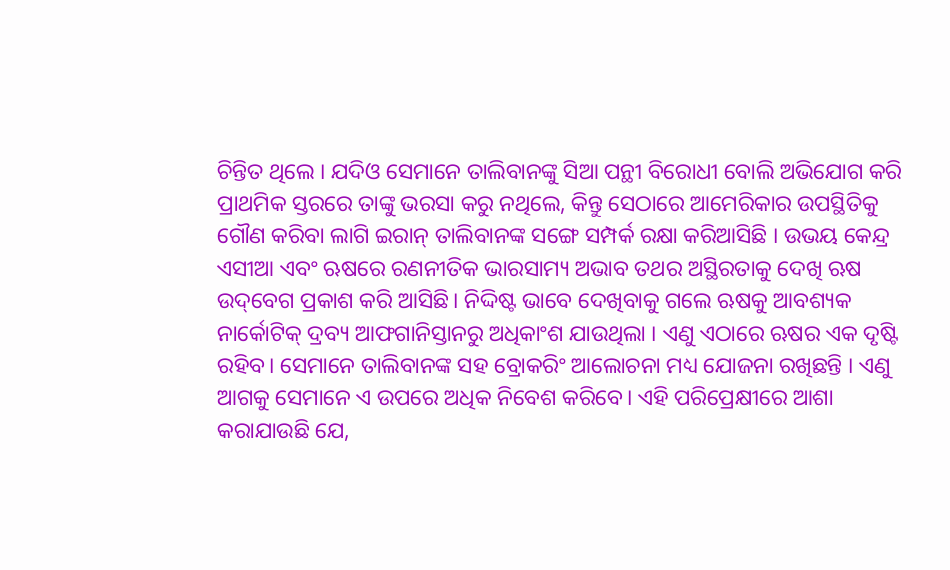ଚିନ୍ତିତ ଥିଲେ । ଯଦିଓ ସେମାନେ ତାଲିବାନଙ୍କୁ ସିଆ ପନ୍ଥୀ ବିରୋଧୀ ବୋଲି ଅଭିଯୋଗ କରି ପ୍ରାଥମିକ ସ୍ତରରେ ତାଙ୍କୁ ଭରସା କରୁ ନଥିଲେ, କିନ୍ତୁ ସେଠାରେ ଆମେରିକାର ଉପସ୍ଥିତିକୁ ଗୌଣ କରିବା ଲାଗି ଇରାନ୍‌ ତାଲିବାନଙ୍କ ସଙ୍ଗେ ସମ୍ପର୍କ ରକ୍ଷା କରିଆସିଛି । ଉଭୟ କେନ୍ଦ୍ର ଏସୀଆ ଏବଂ ଋଷରେ ରଣନୀତିକ ଭାରସାମ୍ୟ ଅଭାବ ତଥର ଅସ୍ଥିରତାକୁ ଦେଖି ଋଷ ଉଦ୍‌ବେଗ ପ୍ରକାଶ କରି ଆସିଛି। ନିଦ୍ଦିଷ୍ଟ ଭାବେ ଦେଖିବାକୁ ଗଲେ ଋଷକୁ ଆବଶ୍ୟକ ନାର୍କୋଟିକ୍‌ ଦ୍ରବ୍ୟ ଆଫଗାନିସ୍ତାନରୁ ଅଧିକାଂଶ ଯାଉଥିଲା । ଏଣୁ ଏଠାରେ ଋଷର ଏକ ଦୃଷ୍ଟି ରହିବ। ସେମାନେ ତାଲିବାନଙ୍କ ସହ ବ୍ରୋକରିଂ ଆଲୋଚନା ମଧ୍ୟ ଯୋଜନା ରଖିଛନ୍ତି । ଏଣୁ ଆଗକୁ ସେମାନେ ଏ ଉପରେ ଅଧିକ ନିବେଶ କରିବେ। ଏହି ପରିପ୍ରେକ୍ଷୀରେ ଆଶା କରାଯାଉଛି ଯେ,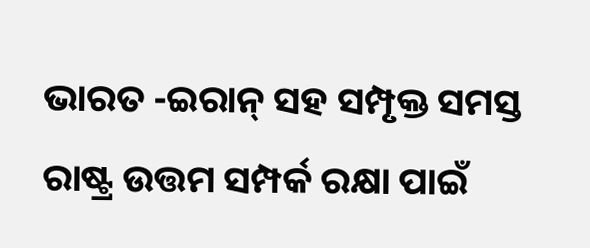ଭାରତ -ଇରାନ୍‌ ସହ ସମ୍ପୃକ୍ତ ସମସ୍ତ ରାଷ୍ଟ୍ର ଉତ୍ତମ ସମ୍ପର୍କ ରକ୍ଷା ପାଇଁ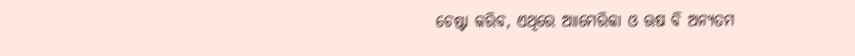ଚେଷ୍ଟା କରିବ, ଏଥିରେ ଆାମେରିକା ଓ ଋଷ ବି ଅନ୍ୟତମ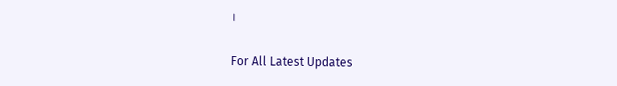।

For All Latest Updates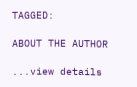TAGGED:

ABOUT THE AUTHOR

...view details